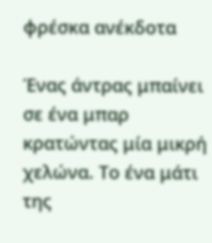φρέσκα ανέκδοτα

Ένας άντρας μπαίνει σε ένα μπαρ κρατώντας μία μικρή χελώνα. Το ένα μάτι της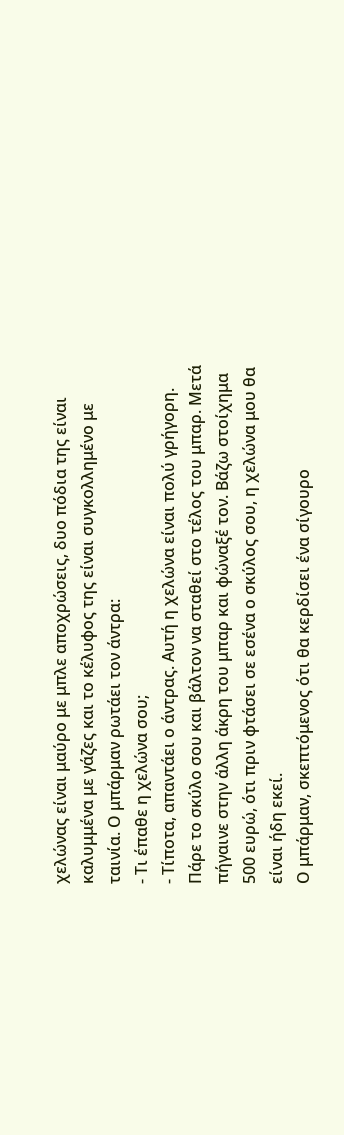χελώνας είναι μαύρο με μπλε αποχρώσεις, δυο πόδια της είναι καλυμμένα με γάζες και το κέλυφος της είναι συγκολλημένο με ταινία. Ο μπάρμαν ρωτάει τον άντρα:
- Τι έπαθε η χελώνα σου;
- Τίποτα, απαντάει ο άντρας. Αυτή η χελώνα είναι πολύ γρήγορη. Πάρε το σκύλο σου και βάλτον να σταθεί στο τέλος του μπαρ. Μετά πήγαινε στην άλλη άκρη του μπαρ και φώναξέ τον. Βάζω στοίχημα 500 ευρώ, ότι πριν φτάσει σε εσένα ο σκύλος σου, η χελώνα μου θα είναι ήδη εκεί.
Ο μπάρμαν, σκεπτόμενος ότι θα κερδίσει ένα σίγουρο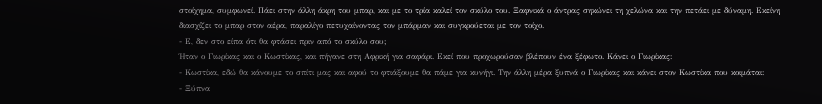στοίχημα, συμφωνεί. Πάει στην άλλη άκρη του μπαρ, και με το τρία καλεί τον σκύλο του. Ξαφνικά ο άντρας σηκώνει τη χελώνα και την πετάει με δύναμη. Εκείνη διασχίζει το μπαρ στον αέρα, παραλίγο πετυχαίνοντας τον μπάρμαν και συγκρούεται με τον τοίχο.
- Ε, δεν στο είπα ότι θα φτάσει πριν από το σκύλο σου;
Ήταν ο Γιωρίκας και ο Κωστίκας, και πήγανε στη Αφρική για σαφάρι. Εκεί που προχωρούσαν βλέπουν ένα ξέφωτο. Κάνει ο Γιωρίκας:
- Κωστίκα, εδώ θα κάνουμε το σπίτι μας και αφού το φτιάξουμε θα πάμε για κυνήγι. Την άλλη μέρα ξυπνά ο Γιωρίκας και κάνει στον Κωστίκα που κοιμάται:
- Ξύπνα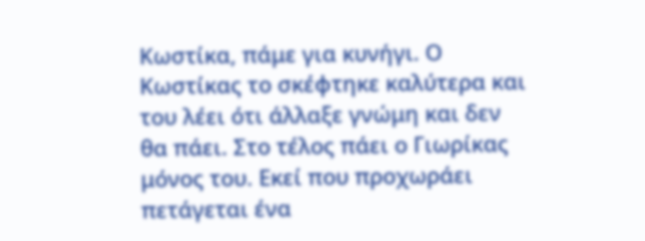Κωστίκα, πάμε για κυνήγι. Ο Κωστίκας το σκέφτηκε καλύτερα και του λέει ότι άλλαξε γνώμη και δεν θα πάει. Στο τέλος πάει ο Γιωρίκας μόνος του. Εκεί που προχωράει πετάγεται ένα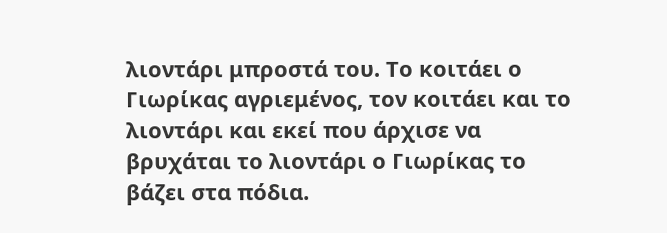λιοντάρι μπροστά του. Το κοιτάει ο Γιωρίκας αγριεμένος, τον κοιτάει και το λιοντάρι και εκεί που άρχισε να βρυχάται το λιοντάρι ο Γιωρίκας το βάζει στα πόδια.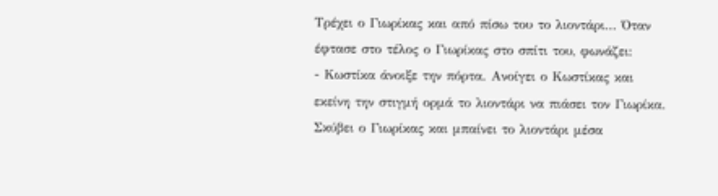Τρέχει ο Γιωρίκας και από πίσω του το λιοντάρι... Όταν έφτασε στο τέλος ο Γιωρίκας στο σπίτι του, φωνάζει:
- Κωστίκα άνοιξε την πόρτα. Ανοίγει ο Κωστίκας και εκείνη την στιγμή ορμά το λιοντάρι να πιάσει τον Γιωρίκα. Σκύβει ο Γιωρίκας και μπαίνει το λιοντάρι μέσα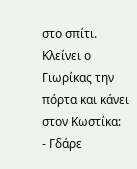στο σπίτι. Κλείνει ο Γιωρίκας την πόρτα και κάνει στον Κωστίκα:
- Γδάρε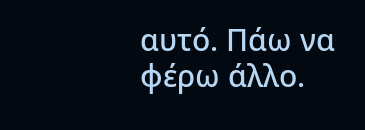αυτό. Πάω να φέρω άλλο.